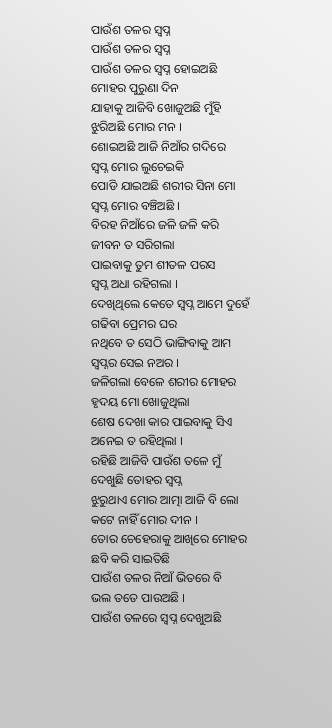ପାଉଁଶ ତଳର ସ୍ବପ୍ନ
ପାଉଁଶ ତଳର ସ୍ବପ୍ନ
ପାଉଁଶ ତଳର ସ୍ୱପ୍ନ ହୋଇଅଛି
ମୋହର ପୁରୁଣା ଦିନ
ଯାହାକୁ ଆଜିବି ଖୋଜୁଅଛି ମୁଁହି
ଝୁରିଅଛି ମୋର ମନ ।
ଶୋଇଅଛି ଆଜି ନିଆଁର ଗଦିରେ
ସ୍ୱପ୍ନ ମୋର ଲୁଚେଇକି
ପୋଡି ଯାଇଅଛି ଶରୀର ସିନା ମୋ
ସ୍ୱପ୍ନ ମୋର ବଞ୍ଚିଅଛି ।
ବିରହ ନିଆଁରେ ଜଳି ଜଳି କରି
ଜୀବନ ତ ସରିଗଲା
ପାଇବାକୁ ତୁମ ଶୀତଳ ପରସ
ସ୍ୱପ୍ନ ଅଧା ରହିଗଲା ।
ଦେଖିଥିଲେ କେତେ ସ୍ୱପ୍ନ ଆମେ ଦୁହେଁ
ଗଢିବା ପ୍ରେମର ଘର
ନଥିବେ ତ ସେଠି ଭାଙ୍ଗିବାକୁ ଆମ
ସ୍ବପ୍ନର ସେଇ ନଅର ।
ଜଳିଗଲା ବେଳେ ଶରୀର ମୋହର
ହୃଦୟ ମୋ ଖୋଜୁଥିଲା
ଶେଷ ଦେଖା କାର ପାଇବାକୁ ସିଏ
ଅନେଇ ତ ରହିଥିଲା ।
ରହିଛି ଆଜିବି ପାଉଁଶ ତଳେ ମୁଁ
ଦେଖୁଛି ତୋହର ସ୍ୱପ୍ନ
ଝୁରୁଥାଏ ମୋର ଆତ୍ମା ଆଜି ବି ଲୋ
କଟେ ନାହିଁ ମୋର ଦୀନ ।
ତୋର ଚେହେରାକୁ ଆଖିରେ ମୋହର
ଛବି କରି ସାଇତିଛି
ପାଉଁଶ ତଳର ନିଆଁ ଭିତରେ ବି
ଭଲ ତତେ ପାଉଅଛି ।
ପାଉଁଶ ତଳରେ ସ୍ୱପ୍ନ ଦେଖୁଅଛି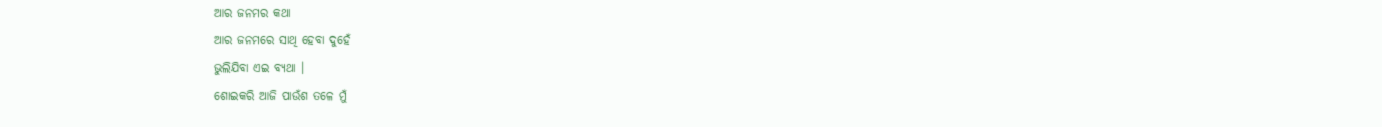ଆର ଜନମର କଥା
ଆର ଜନମରେ ସାଥି ହେବା ଦୁହେଁ
ଭୁଲିଯିବା ଏଇ ବ୍ୟଥା ।
ଶୋଇକରି ଆଜି ପାଉଁଶ ତଳେ ମୁଁ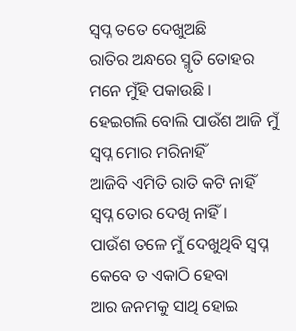ସ୍ୱପ୍ନ ତତେ ଦେଖୁଅଛି
ରାତିର ଅନ୍ଧରେ ସ୍ମୃତି ତୋହର
ମନେ ମୁଁହି ପକାଉଛି ।
ହେଇଗଲି ବୋଲି ପାଉଁଶ ଆଜି ମୁଁ
ସ୍ୱପ୍ନ ମୋର ମରିନାହିଁ
ଆଜିବି ଏମିତି ରାତି କଟି ନାହିଁ
ସ୍ୱପ୍ନ ତୋର ଦେଖି ନାହିଁ ।
ପାଉଁଶ ତଳେ ମୁଁ ଦେଖୁଥିବି ସ୍ୱପ୍ନ
କେବେ ତ ଏକାଠି ହେବା
ଆର ଜନମକୁ ସାଥି ହୋଇ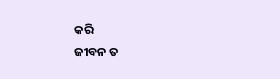କରି
ଜୀବନ ତ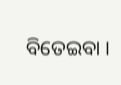ବିତେଇବା ।